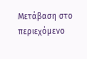Μετάβαση στο περιεχόμενο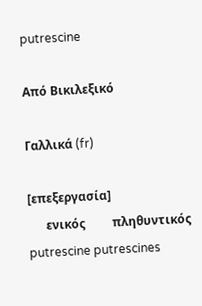putrescine

Από Βικιλεξικό

Γαλλικά (fr)

[επεξεργασία]
      ενικός         πληθυντικός
putrescine putrescines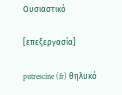Ουσιαστικό

[επεξεργασία]

putrescine (fr) θηλυκό